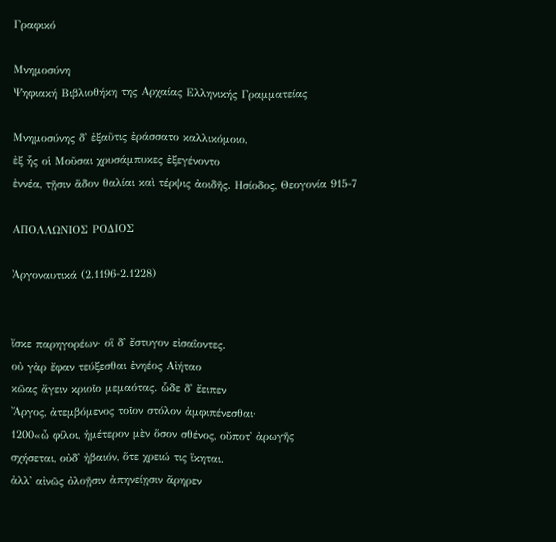Γραφικό

Μνημοσύνη
Ψηφιακή Βιβλιοθήκη της Αρχαίας Ελληνικής Γραμματείας

Μνημοσύνης δ᾽ ἐξαῦτις ἐράσσατο καλλικόμοιο,
ἐξ ἧς οἱ Μοῦσαι χρυσάμπυκες ἐξεγένοντο
ἐννέα, τῇσιν ἅδον θαλίαι καὶ τέρψις ἀοιδῆς. Ησίοδος, Θεογονία 915-7

ΑΠΟΛΛΩΝΙΟΣ ΡΟΔΙΟΣ

Ἀργοναυτικά (2.1196-2.1228)


ἴσκε παρηγορέων· οἳ δ᾽ ἔστυγον εἰσαΐοντες.
οὐ γὰρ ἔφαν τεύξεσθαι ἐνηέος Αἰήταο
κῶας ἄγειν κριοῖο μεμαότας. ὧδε δ᾽ ἔειπεν
Ἄργος, ἀτεμβόμενος τοῖον στόλον ἀμφιπένεσθαι·
1200«ὦ φίλοι, ἡμέτερον μὲν ὅσον σθένος, οὔποτ᾽ ἀρωγῆς
σχήσεται, οὐδ᾽ ἠβαιόν, ὅτε χρειώ τις ἵκηται.
ἀλλ᾽ αἰνῶς ὀλοῇσιν ἀπηνείῃσιν ἄρηρεν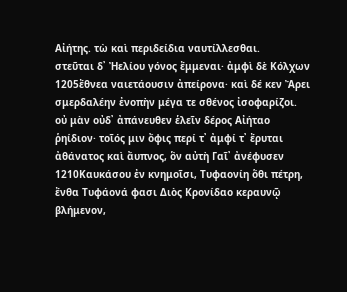Αἰήτης. τὼ καὶ περιδείδια ναυτίλλεσθαι.
στεῦται δ᾽ Ἠελίου γόνος ἔμμεναι· ἀμφὶ δὲ Κόλχων
1205ἔθνεα ναιετάουσιν ἀπείρονα· καὶ δέ κεν Ἄρει
σμερδαλέην ἐνοπὴν μέγα τε σθένος ἰσοφαρίζοι.
οὐ μὰν οὐδ᾽ ἀπάνευθεν ἑλεῖν δέρος Αἰήταο
ῥηίδιον· τοῖός μιν ὄφις περί τ᾽ ἀμφί τ᾽ ἔρυται
ἀθάνατος καὶ ἄυπνος, ὃν αὐτὴ Γαῖ᾽ ἀνέφυσεν
1210Καυκάσου ἐν κνημοῖσι, Τυφαονίη ὅθι πέτρη,
ἔνθα Τυφάονά φασι Διὸς Κρονίδαο κεραυνῷ
βλήμενον,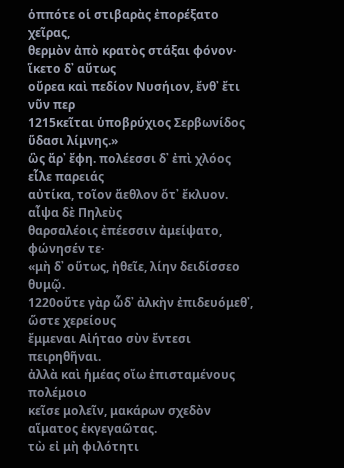ὁππότε οἱ στιβαρὰς ἐπορέξατο χεῖρας,
θερμὸν ἀπὸ κρατὸς στάξαι φόνον· ἵκετο δ᾽ αὔτως
οὔρεα καὶ πεδίον Νυσήιον, ἔνθ᾽ ἔτι νῦν περ
1215κεῖται ὑποβρύχιος Σερβωνίδος ὕδασι λίμνης.»
ὣς ἄρ᾽ ἔφη. πολέεσσι δ᾽ ἐπὶ χλόος εἷλε παρειάς
αὐτίκα, τοῖον ἄεθλον ὅτ᾽ ἔκλυον. αἶψα δὲ Πηλεὺς
θαρσαλέοις ἐπέεσσιν ἀμείψατο, φώνησέν τε·
«μὴ δ᾽ οὕτως, ἠθεῖε, λίην δειδίσσεο θυμῷ.
1220οὔτε γὰρ ὧδ᾽ ἀλκὴν ἐπιδευόμεθ᾽, ὥστε χερείους
ἔμμεναι Αἰήταο σὺν ἔντεσι πειρηθῆναι.
ἀλλὰ καὶ ἡμέας οἴω ἐπισταμένους πολέμοιο
κεῖσε μολεῖν, μακάρων σχεδὸν αἵματος ἐκγεγαῶτας.
τὼ εἰ μὴ φιλότητι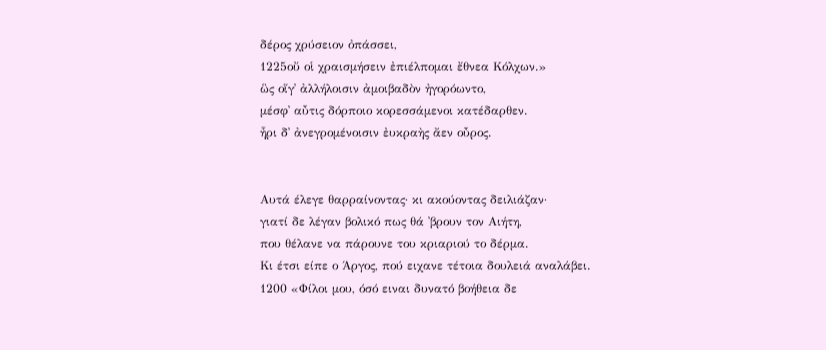δέρος χρύσειον ὀπάσσει,
1225οὔ οἱ χραισμήσειν ἐπιέλπομαι ἔθνεα Κόλχων.»
ὣς οἵγ᾽ ἀλλήλοισιν ἀμοιβαδὸν ἠγορόωντο,
μέσφ᾽ αὖτις δόρποιο κορεσσάμενοι κατέδαρθεν.
ἦρι δ᾽ ἀνεγρομένοισιν ἐυκραὴς ἄεν οὖρος.


Αυτά έλεγε θαρραίνοντας· κι ακούοντας δειλιάζαν·
γιατί δε λέγαν βολικό πως θά ᾽βρουν τον Αιήτη,
που θέλανε να πάρουνε του κριαριού το δέρμα.
Κι έτσι είπε ο Άργος, πού ειχανε τέτοια δουλειά αναλάβει.
1200 «Φίλοι μου, όσό ειναι δυνατό βοήθεια δε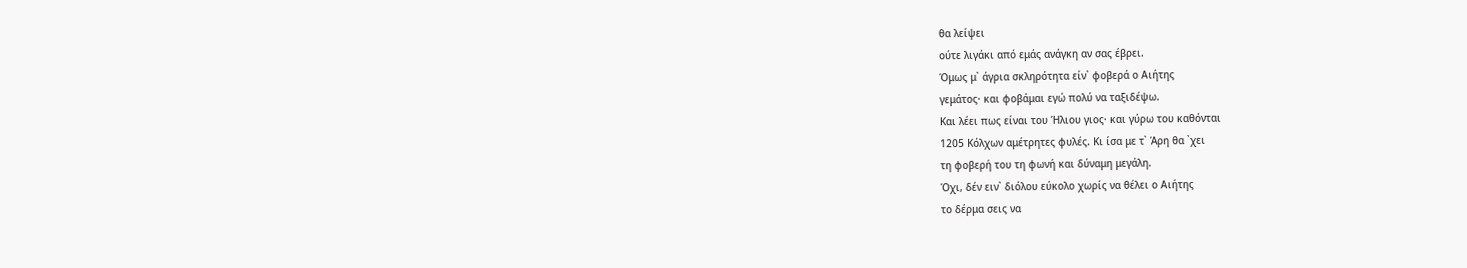θα λείψει
ούτε λιγάκι από εμάς ανάγκη αν σας έβρει.
Όμως μ᾽ άγρια σκληρότητα είν᾽ φοβερά ο Αιήτης
γεμάτος· και φοβάμαι εγώ πολύ να ταξιδέψω.
Και λέει πως είναι του Ήλιου γιος· και γύρω του καθόνται
1205 Κόλχων αμέτρητες φυλές. Κι ίσα με τ᾽ Άρη θα ᾽χει
τη φοβερή του τη φωνή και δύναμη μεγάλη.
Όχι, δέν ειν᾽ διόλου εύκολο χωρίς να θέλει ο Αιήτης
το δέρμα σεις να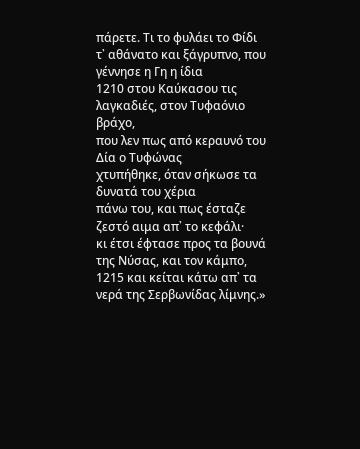πάρετε. Τι το φυλάει το Φίδι
τ᾽ αθάνατο και ξάγρυπνο, που γέννησε η Γη η ίδια
1210 στου Καύκασου τις λαγκαδιές, στον Τυφαόνιο βράχο,
που λεν πως από κεραυνό του Δία ο Τυφώνας
χτυπήθηκε, όταν σήκωσε τα δυνατά του χέρια
πάνω του, και πως έσταζε ζεστό αιμα απ᾽ το κεφάλι·
κι έτσι έφτασε προς τα βουνά της Νύσας, και τον κάμπο,
1215 και κείται κάτω απ᾽ τα νερά της Σερβωνίδας λίμνης.»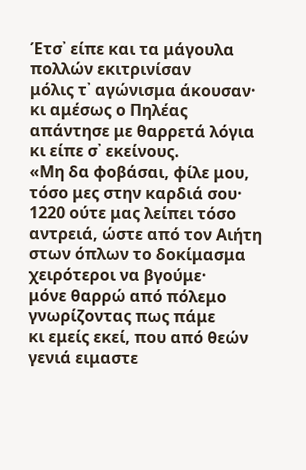Έτσ᾽ είπε και τα μάγουλα πολλών εκιτρινίσαν
μόλις τ᾽ αγώνισμα άκουσαν· κι αμέσως ο Πηλέας
απάντησε με θαρρετά λόγια κι είπε σ᾽ εκείνους.
«Μη δα φοβάσαι, φίλε μου, τόσο μες στην καρδιά σου·
1220 ούτε μας λείπει τόσο αντρειά, ώστε από τον Αιήτη
στων όπλων το δοκίμασμα χειρότεροι να βγούμε·
μόνε θαρρώ από πόλεμο γνωρίζοντας πως πάμε
κι εμείς εκεί, που από θεών γενιά ειμαστε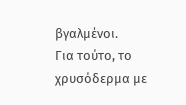βγαλμένοι.
Για τούτο, το χρυσόδερμα με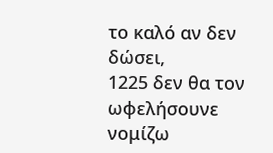το καλό αν δεν δώσει,
1225 δεν θα τον ωφελήσουνε νομίζω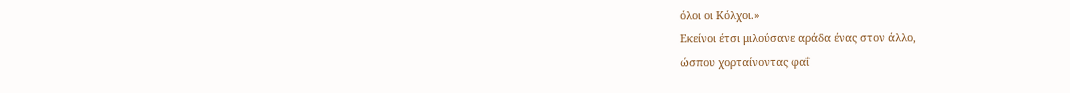όλοι οι Κόλχοι.»
Εκείνοι έτσι μιλούσανε αράδα ένας στον άλλο,
ώσπου χορταίνοντας φαΐ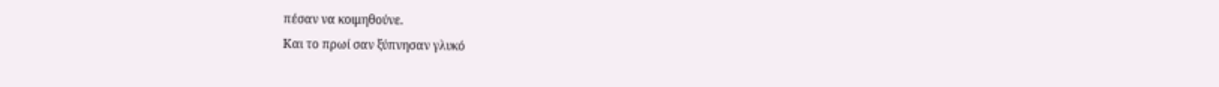πέσαν να κοιμηθούνε.
Και το πρωί σαν ξύπνησαν γλυκό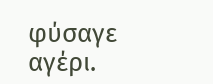φύσαγε αγέρι.